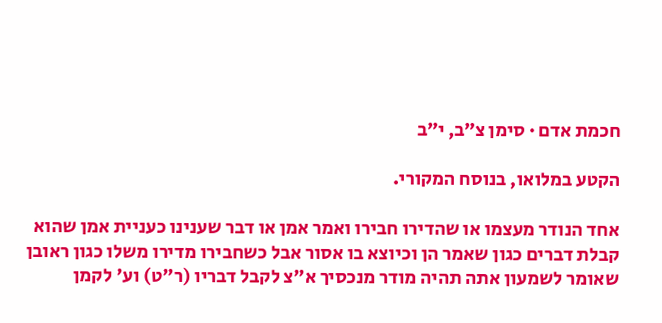חכמת אדם · סימן צ״ב, י״ב

הקטע במלואו, בנוסח המקורי.

אחד הנודר מעצמו או שהדירו חבירו ואמר אמן או דבר שענינו כעניית אמן שהוא קבלת דברים כגון שאמר הן וכיוצא בו אסור אבל כשחבירו מדירו משלו כגון ראובן שאומר לשמעון אתה תהיה מודר מנכסיך א"צ לקבל דבריו (ר"ט) וע' לקמן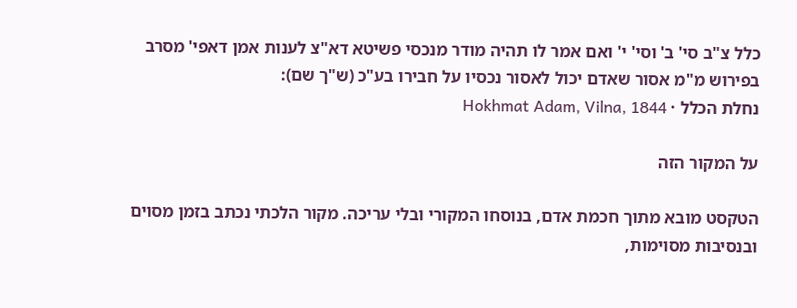כלל צ"ב סי' ב' וסי' י' ואם אמר לו תהיה מודר מנכסי פשיטא דא"צ לענות אמן דאפי' מסרב בפירוש מ"מ אסור שאדם יכול לאסור נכסיו על חבירו בע"כ (ש"ך שם):
נחלת הכלל · Hokhmat Adam, Vilna, 1844

על המקור הזה

הטקסט מובא מתוך חכמת אדם, בנוסחו המקורי ובלי עריכה. מקור הלכתי נכתב בזמן מסוים ובנסיבות מסוימות,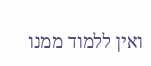ואין ללמוד ממנו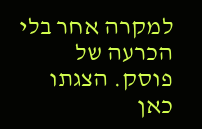למקרה אחר בלי הכרעה של פוסק. הצגתו כאן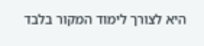היא לצורך לימוד המקור בלבד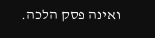ואינה פסק הלכה.